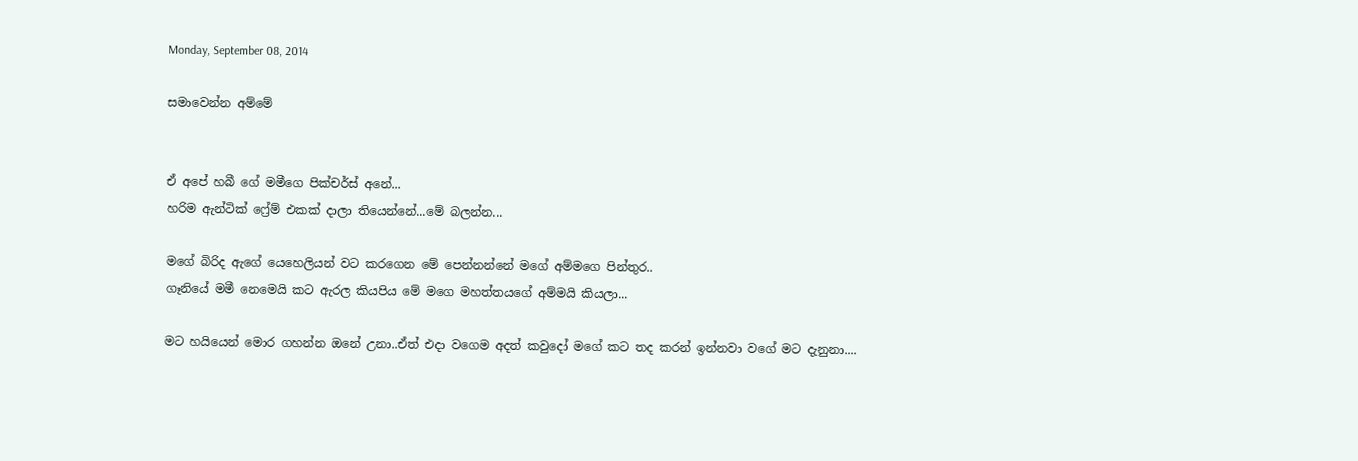Monday, September 08, 2014

සමාවෙන්න අම්මේ


ඒ අපේ හබී ගේ මමීගෙ පික්චර්ස් අනේ...
හරිම ඇන්ටික් ෆ්‍රේම් එකක් දාලා තියෙන්නේ...මේ බලන්න...

මගේ බිරිද ඇගේ යෙහෙලියන් වට කරගෙන මේ පෙන්නන්නේ මගේ අම්මගෙ පින්තුර..
ගෑනියේ මමී නෙමෙයි කට ඇරල කියපිය මේ මගෙ මහත්තයගේ අම්මයි කියලා...

මට හයියෙන් මොර ගහන්න ඔනේ උනා..ඒත් එදා වගෙම අදත් කවුදෝ මගේ කට තද කරන් ඉන්නවා වගේ මට දැනුනා....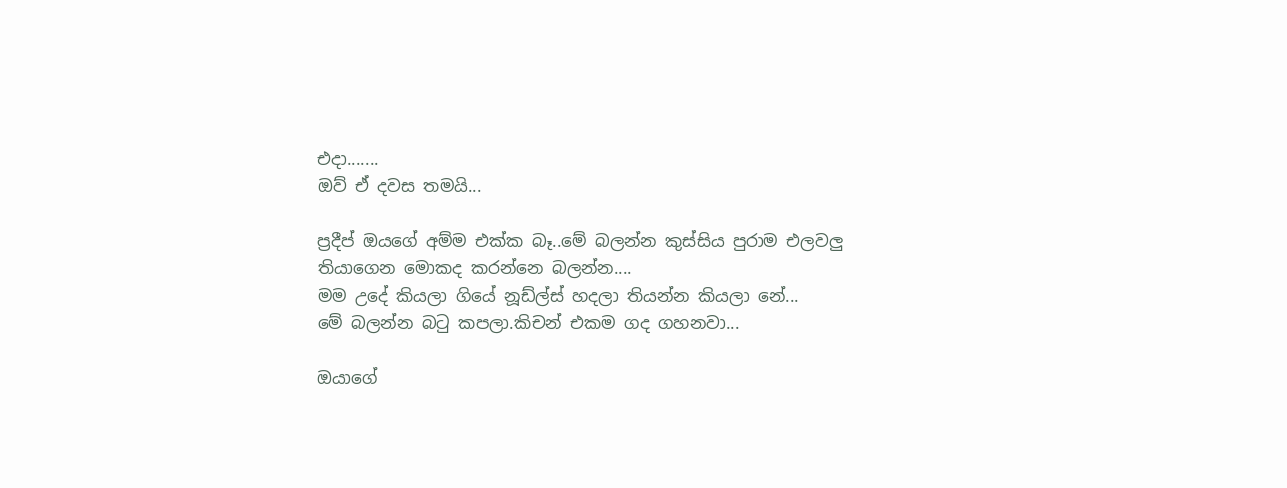එදා.......
ඔව් ඒ දවස තමයි...

ප්‍රදීප් ඔයගේ අම්ම එක්ක බෑ..මේ බලන්න කුස්සිය පුරාම එලවලු තියාගෙන මොකද කරන්නෙ බලන්න....
මම උදේ කියලා ගියේ නූඩ්ල්ස් හදලා තියන්න කියලා නේ...
මේ බලන්න බටු කපලා.කිචන් එකම ගද ගහනවා...

ඔයාගේ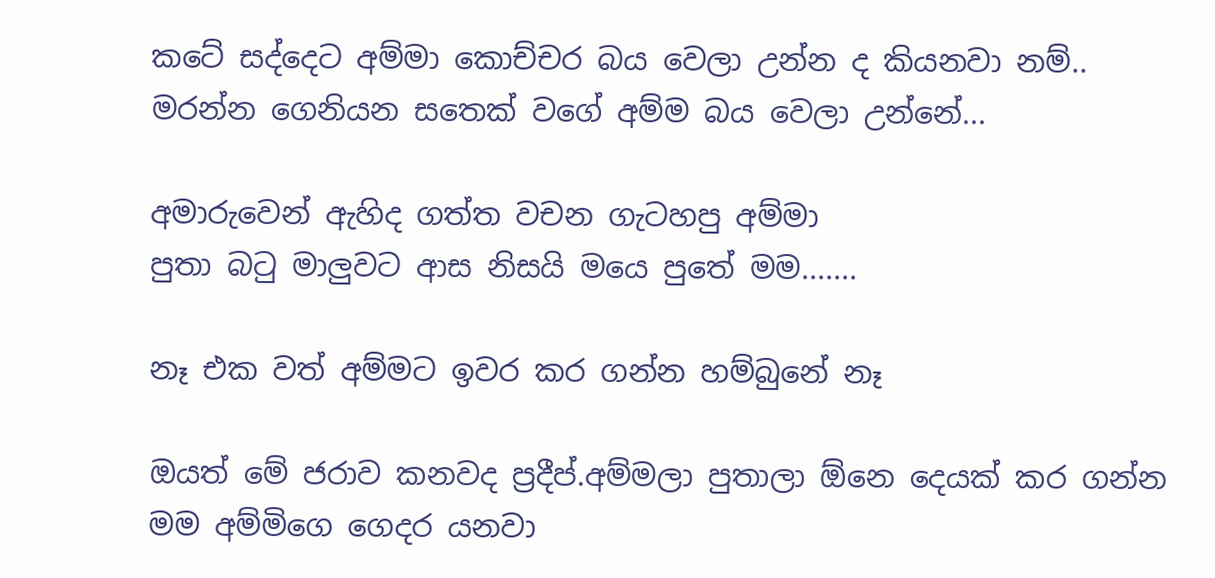කටේ සද්දෙට අම්මා කොච්චර බය වෙලා උන්න ද කියනවා නම්..
මරන්න ගෙනියන සතෙක් වගේ අම්ම බය වෙලා උන්නේ...

අමාරුවෙන් ඇහිද ගත්ත වචන ගැටහපු අම්මා
පුතා බටු මාලුවට ආස නිසයි මයෙ පුතේ මම.......

නෑ එක වත් අම්මට ඉවර කර ගන්න හම්බුනේ නෑ

ඔයත් මේ ජරාව කනවද ප්‍රදීප්.අම්මලා පුතාලා ඕනෙ දෙයක් කර ගන්න මම අම්මිගෙ ගෙදර යනවා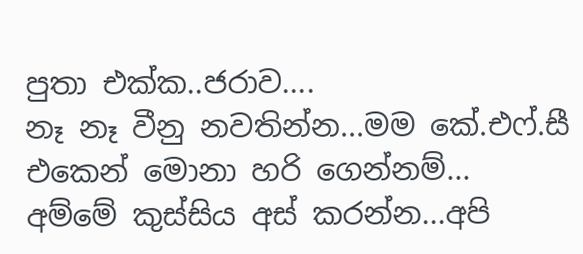පුතා එක්ක..ජරාව....
නෑ නෑ වීනු නවතින්න...මම කේ.එෆ්.සී එකෙන් මොනා හරි ගෙන්නම්...
අම්මේ කුස්සිය අස් කරන්න...අපි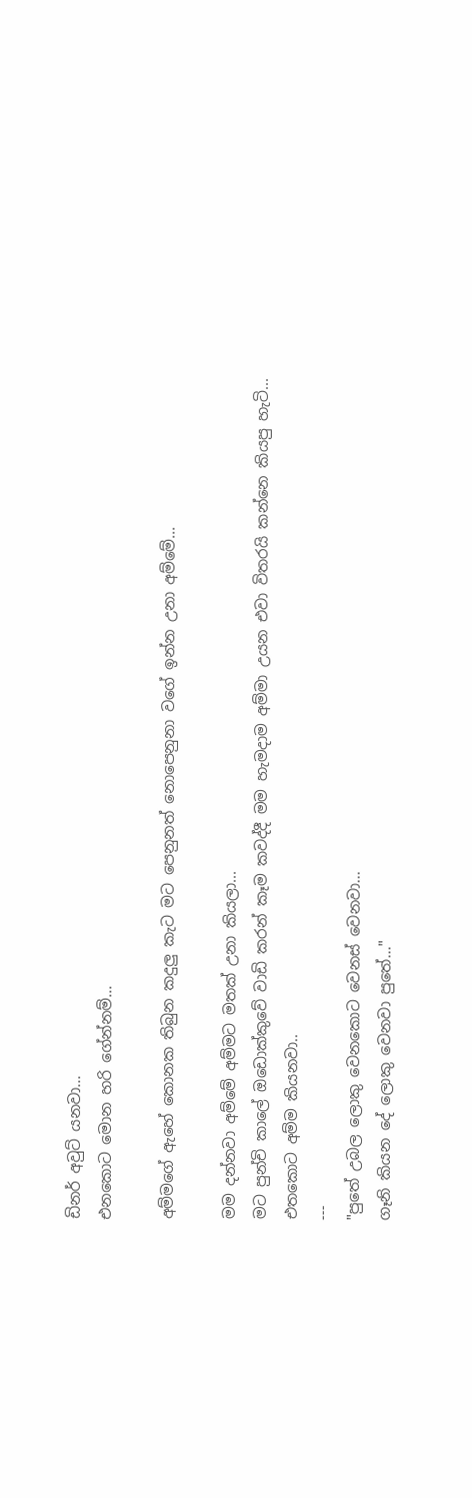ඩිනර් අවුට් යනවා...
එනකොට මොන හරි ගේන්නම්...

අම්මගේ ඇහේ කොනක තිබුන කදුලු කැට මට පෙනුනත් නොපෙනුනා වගේ ඉන්න උනා අම්මේ...

මම දන්නවා අම්මේ අම්මට මතක් උනා කියලා...
මට පුන්චි කාලේ ඔඩොක්කුවේ වාඩි කරන් කෑම කවද්දී මම හැමදාම අම්මා උයන එවා විතරයි කන්නෙ කියපු හැටි...
එතකොට අම්ම කියනවා..
---
"පුතේ උබල ලොකු වෙනකොට වෙනස් වෙනවා...
ගෑනි කියන දේ ලොකු වෙනවා පුතේ..."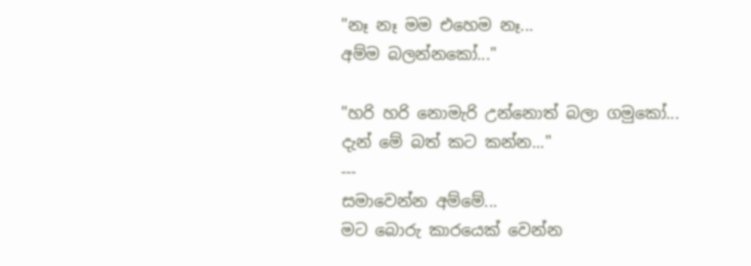"නෑ නෑ මම එහෙම නෑ...
අම්ම බලන්නකෝ..."

"හරි හරි නොමැරි උන්නොත් බලා ගමුකෝ...
දැන් මේ බත් කට කන්න..."
---
සමාවෙන්න අම්මේ...
මට බොරු කාරයෙක් වෙන්න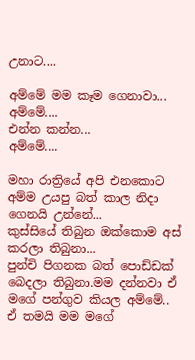උනාට....

අම්මේ මම කෑම ගෙනාවා...
අම්මේ....
එන්න කන්න...
අම්මේ....

මහා රාත්‍රියේ අපි එනකොට අම්ම උයපු බත් කාල නිදා ගෙනයි උන්නේ...
කුස්සියේ තිබුන ඔක්කොම අස් කරලා තිබුනා...
පුන්චි පිගනක බත් පොඩ්ඩක් බෙදලා තිබුනා.මම දන්නවා ඒ මගේ පන්ගුව කියල අම්මේ..
ඒ තමයි මම මගේ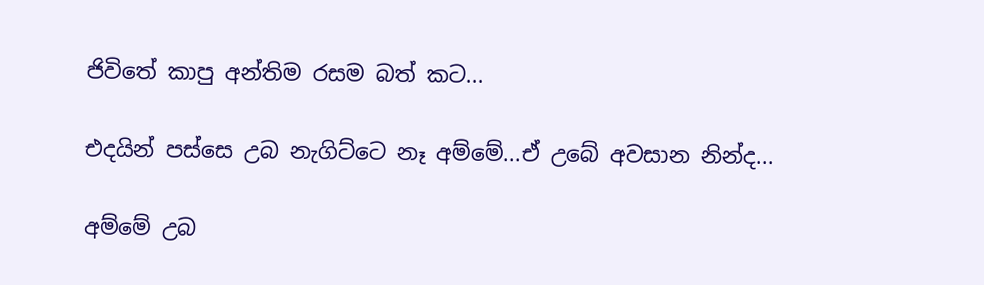ජිවිතේ කාපු අන්තිම රසම බත් කට...

එදයින් පස්සෙ උබ නැගිට්ටෙ නෑ අම්මේ...ඒ උබේ අවසාන නින්ද...

අම්මේ උබ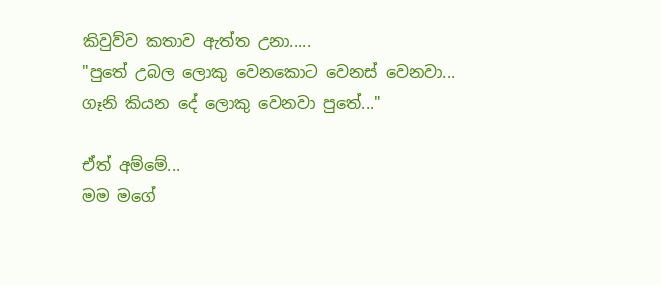කිවුව්ව කතාව ඇත්ත උනා.....
"පුතේ උබල ලොකු වෙනකොට වෙනස් වෙනවා...
ගෑනි කියන දේ ලොකු වෙනවා පුතේ..."

ඒත් අම්මේ...
මම මගේ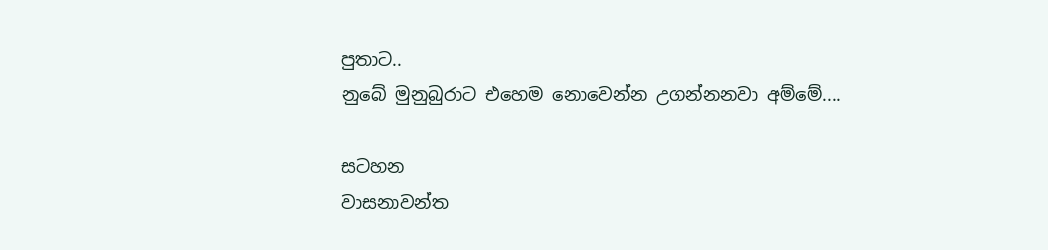පුතාට..
නුබේ මුනුබුරාට එහෙම නොවෙන්න උගන්නනවා අම්මේ....

සටහන
වාසනාවන්ත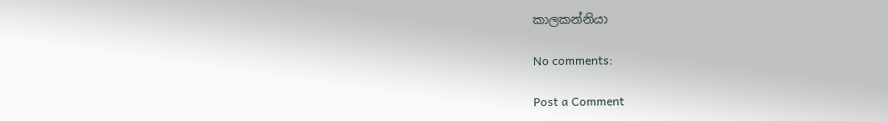කාලකන්නියා

No comments:

Post a Comment